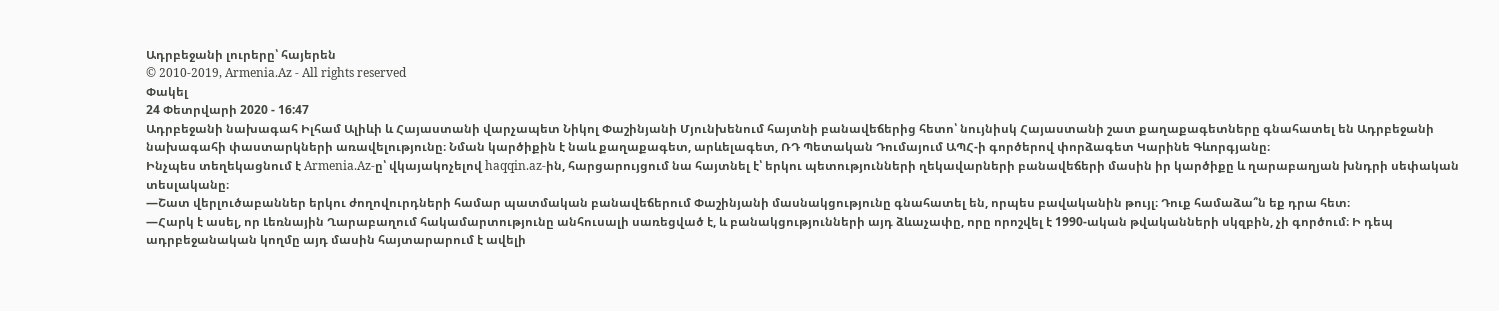Ադրբեջանի լուրերը՝ հայերեն
© 2010-2019, Armenia.Az - All rights reserved
Փակել
24 Փետրվարի 2020 - 16:47
Ադրբեջանի նախագահ Իլհամ Ալիևի և Հայաստանի վարչապետ Նիկոլ Փաշինյանի Մյունխենում հայտնի բանավեճերից հետո՝ նույնիսկ Հայաստանի շատ քաղաքագետները գնահատել են Ադրբեջանի նախագահի փաստարկների առավելությունը։ Նման կարծիքին է նաև քաղաքագետ, արևելագետ, ՌԴ Պետական Դումայում ԱՊՀ-ի գործերով փորձագետ Կարինե Գևորգյանը։
Ինչպես տեղեկացնում է Armenia.Az-ը՝ վկայակոչելով haqqin.az-ին, հարցարույցում նա հայտնել է՝ երկու պետությունների ղեկավարների բանավեճերի մասին իր կարծիքը և ղարաբաղյան խնդրի սեփական տեսլականը։
—Շատ վերլուծաբաններ երկու ժողովուրդների համար պատմական բանավեճերում Փաշինյանի մասնակցությունը գնահատել են, որպես բավականին թույլ։ Դուք համաձա՞ն եք դրա հետ։
—Հարկ է ասել, որ Լեռնային Ղարաբաղում հակամարտությունը անհուսալի սառեցված է, և բանակցությունների այդ ձևաչափը, որը որոշվել է 1990-ական թվականների սկզբին, չի գործում։ Ի դեպ ադրբեջանական կողմը այդ մասին հայտարարում է ավելի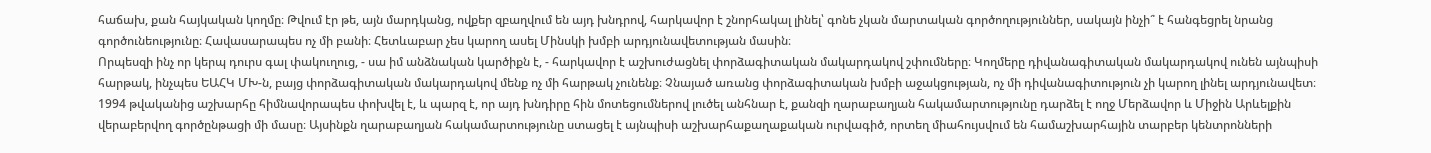հաճախ, քան հայկական կողմը։ Թվում էր թե, այն մարդկանց, ովքեր զբաղվում են այդ խնդրով, հարկավոր է շնորհակալ լինել՝ գոնե չկան մարտական գործողություններ, սակայն ինչի՞ է հանգեցրել նրանց գործունեությունը։ Հավասարապես ոչ մի բանի։ Հետևաբար չես կարող ասել Մինսկի խմբի արդյունավետության մասին։
Որպեսզի ինչ որ կերպ դուրս գալ փակուղուց, - սա իմ անձնական կարծիքն է, - հարկավոր է աշխուժացնել փորձագիտական մակարդակով շփումները։ Կողմերը դիվանագիտական մակարդակով ունեն այնպիսի հարթակ, ինչպես ԵԱՀԿ ՄԽ-ն, բայց փորձագիտական մակարդակով մենք ոչ մի հարթակ չունենք։ Չնայած առանց փորձագիտական խմբի աջակցության, ոչ մի դիվանագիտություն չի կարող լինել արդյունավետ։
1994 թվականից աշխարհը հիմնավորապես փոխվել է, և պարզ է, որ այդ խնդիրը հին մոտեցումներով լուծել անհնար է, քանզի ղարաբաղյան հակամարտությունը դարձել է ողջ Մերձավոր և Միջին Արևելքին վերաբերվող գործընթացի մի մասը։ Այսինքն ղարաբաղյան հակամարտությունը ստացել է այնպիսի աշխարհաքաղաքական ուրվագիծ, որտեղ միահույսվում են համաշխարհային տարբեր կենտրոնների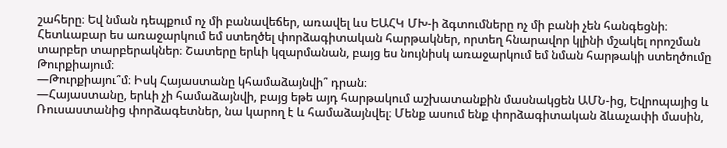շահերը։ Եվ նման դեպքում ոչ մի բանավեճեր, առավել ևս ԵԱՀԿ ՄԽ-ի ձգտումները ոչ մի բանի չեն հանգեցնի։ Հետևաբար ես առաջարկում եմ ստեղծել փորձագիտական հարթակներ, որտեղ հնարավոր կլինի մշակել որոշման տարբեր տարբերակներ։ Շատերը երևի կզարմանան, բայց ես նույնիսկ առաջարկում եմ նման հարթակի ստեղծումը Թուրքիայում։
—Թուրքիայու՞մ։ Իսկ Հայաստանը կհամաձայնվի՞ դրան։
—Հայաստանը, երևի չի համաձայնվի, բայց եթե այդ հարթակում աշխատանքին մասնակցեն ԱՄՆ-ից, Եվրոպայից և Ռուսաստանից փորձագետներ, նա կարող է և համաձայնվել։ Մենք ասում ենք փորձագիտական ձևաչափի մասին,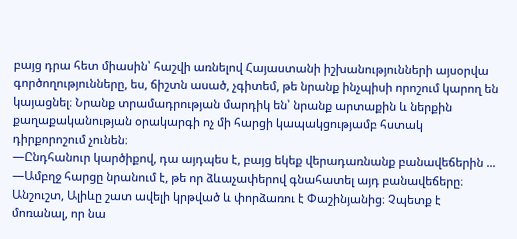բայց դրա հետ միասին՝ հաշվի առնելով Հայաստանի իշխանությունների այսօրվա գործողությունները, ես, ճիշտն ասած, չգիտեմ, թե նրանք ինչպիսի որոշում կարող են կայացնել։ Նրանք տրամադրության մարդիկ են՝ նրանք արտաքին և ներքին քաղաքականության օրակարգի ոչ մի հարցի կապակցությամբ հստակ դիրքորոշում չունեն։
—Ընդհանուր կարծիքով, դա այդպես է, բայց եկեք վերադառնանք բանավեճերին ...
—Ամբղջ հարցը նրանում է, թե որ ձևաչափերով գնահատել այդ բանավեճերը։ Անշուշտ, Ալիևը շատ ավելի կրթված և փորձառու է Փաշինյանից։ Չպետք է մոռանալ, որ նա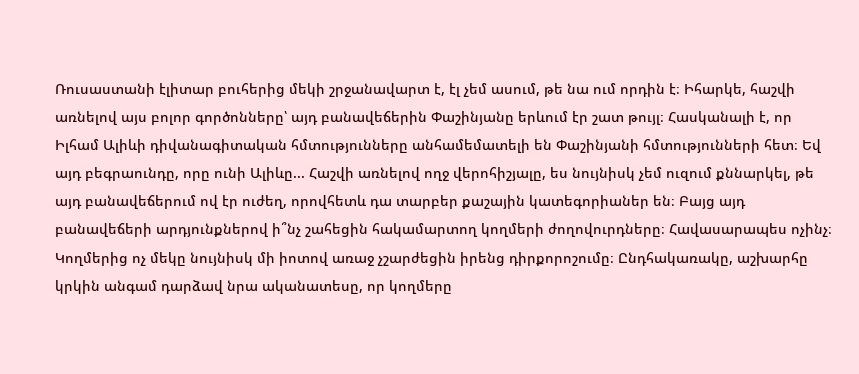Ռուսաստանի էլիտար բուհերից մեկի շրջանավարտ է, էլ չեմ ասում, թե նա ում որդին է։ Իհարկե, հաշվի առնելով այս բոլոր գործոնները՝ այդ բանավեճերին Փաշինյանը երևում էր շատ թույլ։ Հասկանալի է, որ Իլհամ Ալիևի դիվանագիտական հմտությունները անհամեմատելի են Փաշինյանի հմտությունների հետ։ Եվ այդ բեգրաունդը, որը ունի Ալիևը... Հաշվի առնելով ողջ վերոհիշյալը, ես նույնիսկ չեմ ուզում քննարկել, թե այդ բանավեճերում ով էր ուժեղ, որովհետև դա տարբեր քաշային կատեգորիաներ են։ Բայց այդ բանավեճերի արդյունքներով ի՞նչ շահեցին հակամարտող կողմերի ժողովուրդները։ Հավասարապես ոչինչ։ Կողմերից ոչ մեկը նույնիսկ մի իոտով առաջ չշարժեցին իրենց դիրքորոշումը։ Ընդհակառակը, աշխարհը կրկին անգամ դարձավ նրա ականատեսը, որ կողմերը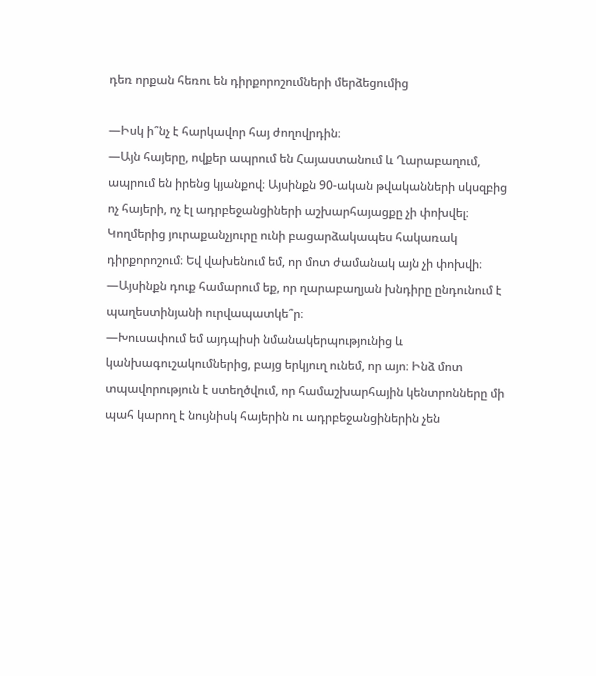դեռ որքան հեռու են դիրքորոշումների մերձեցումից

—Իսկ ի՞նչ է հարկավոր հայ ժողովրդին։
—Այն հայերը, ովքեր ապրում են Հայաստանում և Ղարաբաղում, ապրում են իրենց կյանքով։ Այսինքն 90-ական թվականների սկսզբից ոչ հայերի, ոչ էլ ադրբեջանցիների աշխարհայացքը չի փոխվել։ Կողմերից յուրաքանչյուրը ունի բացարձակապես հակառակ դիրքորոշում։ Եվ վախենում եմ, որ մոտ ժամանակ այն չի փոխվի։
—Այսինքն դուք համարում եք, որ ղարաբաղյան խնդիրը ընդունում է պաղեստինյանի ուրվապատկե՞ր։
—Խուսափում եմ այդպիսի նմանակերպությունից և կանխագուշակումներից, բայց երկյուղ ունեմ, որ այո։ Ինձ մոտ տպավորություն է ստեղծվում, որ համաշխարհային կենտրոնները մի պահ կարող է նույնիսկ հայերին ու ադրբեջանցիներին չեն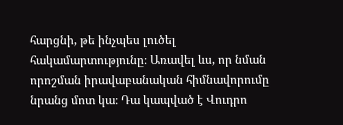հարցնի, թե ինչպես լուծել հակամարտությունը։ Առավել ևս, որ նման որոշման իրավաբանական հիմնավորումը նրանց մոտ կա։ Դա կապված է Վուդրո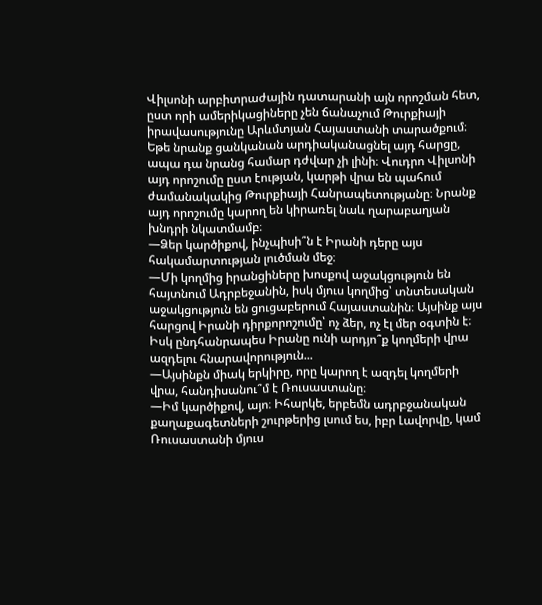Վիլսոնի արբիտրաժային դատարանի այն որոշման հետ, ըստ որի ամերիկացիները չեն ճանաչում Թուրքիայի իրավասությունը Արևմտյան Հայաստանի տարածքում։ Եթե նրանք ցանկանան արդիականացնել այդ հարցը, ապա դա նրանց համար դժվար չի լինի։ Վուդրո Վիլսոնի այդ որոշումը ըստ էության, կարթի վրա են պահում ժամանակակից Թուրքիայի Հանրապետությանը։ Նրանք այդ որոշումը կարող են կիրառել նաև ղարաբաղյան խնդրի նկատմամբ։
—Ձեր կարծիքով, ինչպիսի՞ն է Իրանի դերը այս հակամարտության լուծման մեջ։
—Մի կողմից իրանցիները խոսքով աջակցություն են հայտնում Ադրբեջանին, իսկ մյուս կողմից՝ տնտեսական աջակցություն են ցուցաբերում Հայաստանին։ Այսինք այս հարցով Իրանի դիրքորոշումը՝ ոչ ձեր, ոչ էլ մեր օգտին է։ Իսկ ընդհանրապես Իրանը ունի արդյո՞ք կողմերի վրա ազդելու հնարավորություն...
—Այսինքն միակ երկիրը, որը կարող է ազդել կողմերի վրա, հանդիսանու՞մ է Ռուսաստանը։
—Իմ կարծիքով, այո։ Իհարկե, երբեմն ադրբջանական քաղաքագետների շուրթերից լսում ես, իբր Լավորվը, կամ Ռուսաստանի մյուս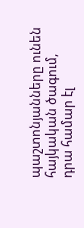պաշտոնյանները ունեն հայկական ծագում, դրա համար էլ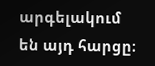արգելակում են այդ հարցը։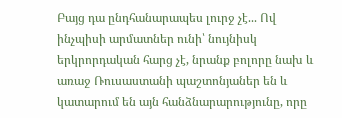Բայց դա ընդհանարապես լուրջ չէ... Ով ինչպիսի արմատներ ունի՝ նույնիսկ երկրորդական հարց չէ, նրանք բոլորը նախ և առաջ Ռուսաստանի պաշտոնյաներ են և կատարում են այն հանձնարարությունը, որը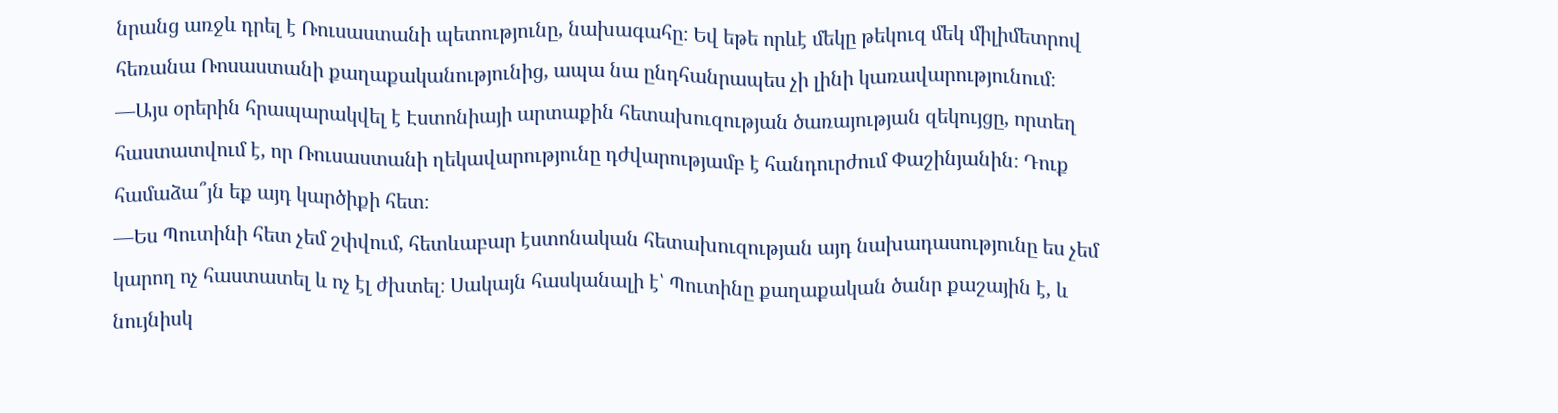նրանց առջև դրել է Ռուսաստանի պետությունը, նախագահը։ Եվ եթե որևէ մեկը թեկուզ մեկ միլիմետրով հեռանա Ռոսաստանի քաղաքականությունից, ապա նա ընդհանրապես չի լինի կառավարությունում։
—Այս օրերին հրապարակվել է Էստոնիայի արտաքին հետախուզության ծառայության զեկույցը, որտեղ հաստատվում է, որ Ռուսաստանի ղեկավարությունը դժվարությամբ է հանդուրժում Փաշինյանին։ Դուք համաձա՞յն եք այդ կարծիքի հետ։
—Ես Պուտինի հետ չեմ շփվում, հետևաբար էստոնական հետախուզության այդ նախադասությունը ես չեմ կարող ոչ հաստատել և ոչ էլ ժխտել։ Սակայն հասկանալի է՝ Պուտինը քաղաքական ծանր քաշային է, և նույնիսկ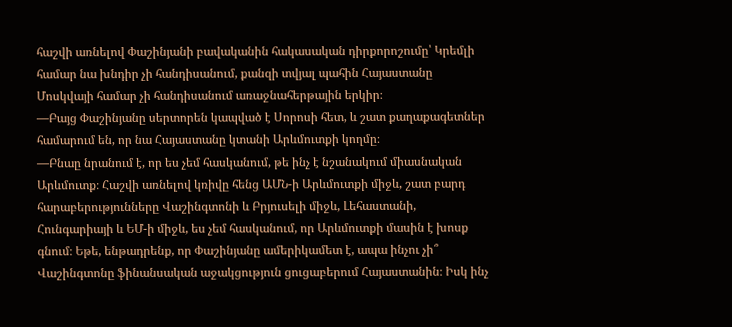հաշվի առնելով Փաշինյանի բավականին հակասական դիրքորոշումը՝ Կրեմլի համար նա խնդիր չի հանդիսանում, քանզի տվյալ պահին Հայաստանը Մոսկվայի համար չի հանդիսանում առաջնահերթային երկիր։
—Բայց Փաշինյանը սերտորեն կապված է Սորոսի հետ, և շատ քաղաքագետներ համարում են, որ նա Հայաստանը կտանի Արևմուտքի կողմը։
—Բնաը նրանում է, որ ես չեմ հասկանում, թե ինչ է նշանակում միասնական Արևմուտք։ Հաշվի առնելով կռիվը հենց ԱՄՆ-ի Արևմուտքի միջև, շատ բարդ հարաբերությունները Վաշինգտոնի և Բրյուսելի միջև, Լեհաստանի, Հունգարիայի և ԵՄ-ի միջև, ես չեմ հասկանում, որ Արևմուտքի մասին է խոսք գնում։ Եթե, ենթադրենք, որ Փաշինյանը ամերիկամետ է, ապա ինչու չի՞ Վաշինգտոնը ֆինանսական աջակցություն ցուցաբերում Հայաստանին։ Իսկ ինչ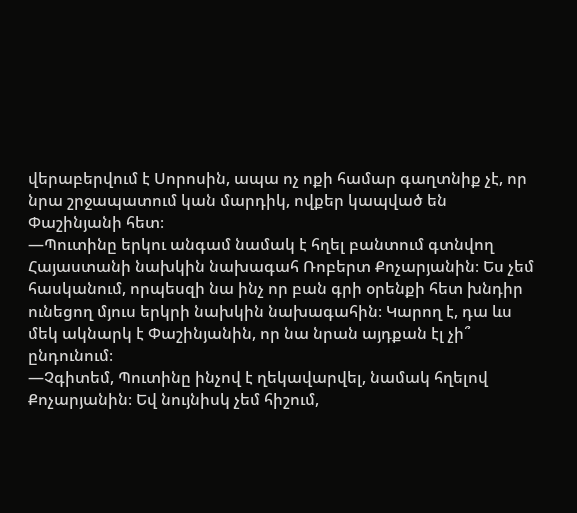վերաբերվում է Սորոսին, ապա ոչ ոքի համար գաղտնիք չէ, որ նրա շրջապատում կան մարդիկ, ովքեր կապված են Փաշինյանի հետ։
—Պուտինը երկու անգամ նամակ է հղել բանտում գտնվող Հայաստանի նախկին նախագահ Ռոբերտ Քոչարյանին։ Ես չեմ հասկանում, որպեսզի նա ինչ որ բան գրի օրենքի հետ խնդիր ունեցող մյուս երկրի նախկին նախագահին։ Կարող է, դա ևս մեկ ակնարկ է Փաշինյանին, որ նա նրան այդքան էլ չի՞ ընդունում։
—Չգիտեմ, Պուտինը ինչով է ղեկավարվել, նամակ հղելով Քոչարյանին։ Եվ նույնիսկ չեմ հիշում,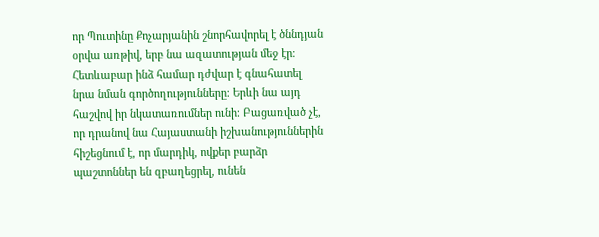որ Պուտինը Քոչարյանին շնորհավորել է ծննդյան օրվա առթիվ, երբ նա ազատության մեջ էր։ Հետևաբար ինձ համար դժվար է գնահատել նրա նման գործողությունները։ Երևի նա այդ հաշվով իր նկատառումներ ունի։ Բացառված չէ, որ դրանով նա Հայաստանի իշխանություններին հիշեցնում է, որ մարդիկ, ովքեր բարձր պաշտոններ են զբաղեցրել, ունեն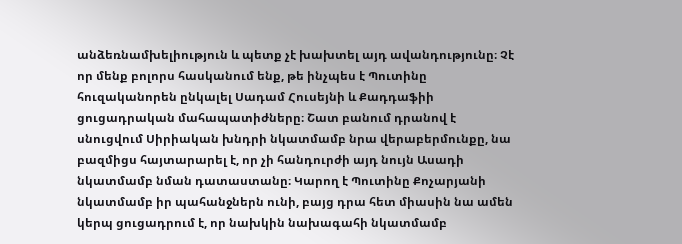անձեռնամխելիություն և պետք չէ խախտել այդ ավանդությունը։ Չէ որ մենք բոլորս հասկանում ենք, թե ինչպես է Պուտինը հուզականորեն ընկալել Սադամ Հուսեյնի և Քադդաֆիի ցուցադրական մահապատիժները։ Շատ բանում դրանով է սնուցվում Սիրիական խնդրի նկատմամբ նրա վերաբերմունքը, նա բազմիցս հայտարարել է, որ չի հանդուրժի այդ նույն Ասադի նկատմամբ նման դատաստանը։ Կարող է Պուտինը Քոչարյանի նկատմամբ իր պահանջներն ունի, բայց դրա հետ միասին նա ամեն կերպ ցուցադրում է, որ նախկին նախագահի նկատմամբ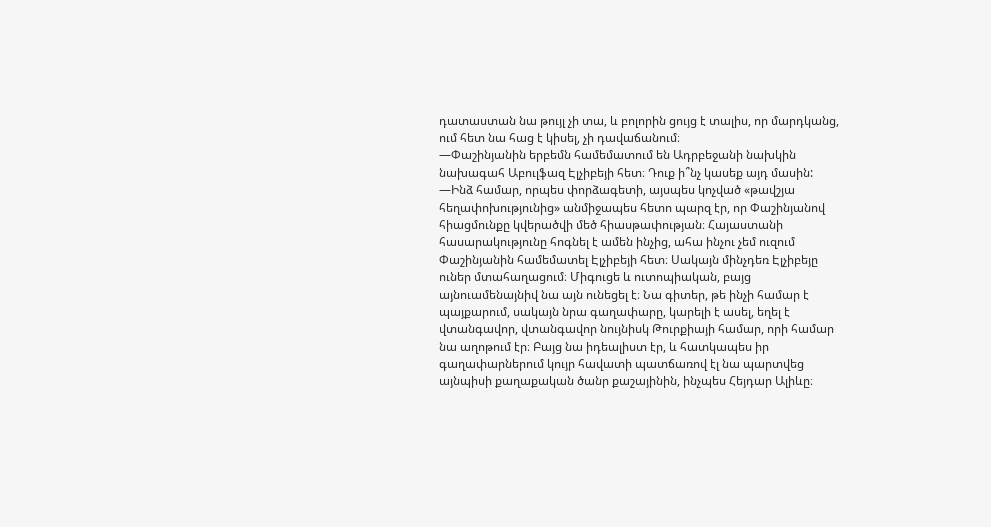դատաստան նա թույլ չի տա, և բոլորին ցույց է տալիս, որ մարդկանց, ում հետ նա հաց է կիսել, չի դավաճանում։
—Փաշինյանին երբեմն համեմատում են Ադրբեջանի նախկին նախագահ Աբուլֆազ Էլչիբեյի հետ։ Դուք ի՞նչ կասեք այդ մասին:
—Ինձ համար, որպես փորձագետի, այսպես կոչված «թավշյա հեղափոխությունից» անմիջապես հետո պարզ էր, որ Փաշինյանով հիացմունքը կվերածվի մեծ հիասթափության։ Հայաստանի հասարակությունը հոգնել է ամեն ինչից, ահա ինչու չեմ ուզում Փաշինյանին համեմատել Էլչիբեյի հետ։ Սակայն մինչդեռ Էլչիբեյը ուներ մտահաղացում։ Միգուցե և ուտոպիական, բայց այնուամենայնիվ նա այն ունեցել է։ Նա գիտեր, թե ինչի համար է պայքարում, սակայն նրա գաղափարը, կարելի է ասել, եղել է վտանգավոր, վտանգավոր նույնիսկ Թուրքիայի համար, որի համար նա աղոթում էր։ Բայց նա իդեալիստ էր, և հատկապես իր գաղափարներում կույր հավատի պատճառով էլ նա պարտվեց այնպիսի քաղաքական ծանր քաշայինին, ինչպես Հեյդար Ալիևը։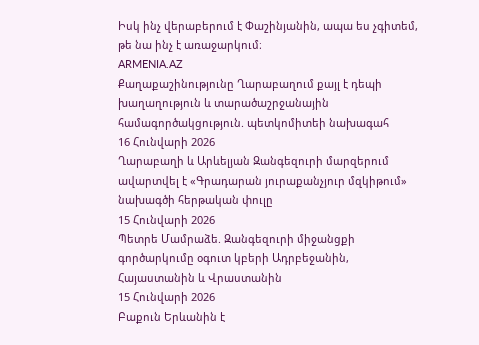Իսկ ինչ վերաբերում է Փաշինյանին, ապա ես չգիտեմ, թե նա ինչ է առաջարկում։
ARMENIA.AZ
Քաղաքաշինությունը Ղարաբաղում քայլ է դեպի խաղաղություն և տարածաշրջանային համագործակցություն. պետկոմիտեի նախագահ
16 Հունվարի 2026
Ղարաբաղի և Արևելյան Զանգեզուրի մարզերում ավարտվել է «Գրադարան յուրաքանչյուր մզկիթում» նախագծի հերթական փուլը
15 Հունվարի 2026
Պետրե Մամրաձե. Զանգեզուրի միջանցքի գործարկումը օգուտ կբերի Ադրբեջանին, Հայաստանին և Վրաստանին
15 Հունվարի 2026
Բաքուն Երևանին է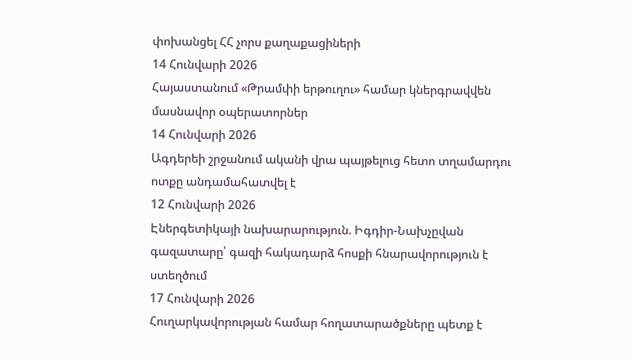փոխանցել ՀՀ չորս քաղաքացիների
14 Հունվարի 2026
Հայաստանում «Թրամփի երթուղու» համար կներգրավվեն մասնավոր օպերատորներ
14 Հունվարի 2026
Ագդերեի շրջանում ականի վրա պայթելուց հետո տղամարդու ոտքը անդամահատվել է
12 Հունվարի 2026
Էներգետիկայի նախարարություն. Իգդիր-Նախչըվան գազատարը՝ գազի հակադարձ հոսքի հնարավորություն է ստեղծում
17 Հունվարի 2026
Հուղարկավորության համար հողատարածքները պետք է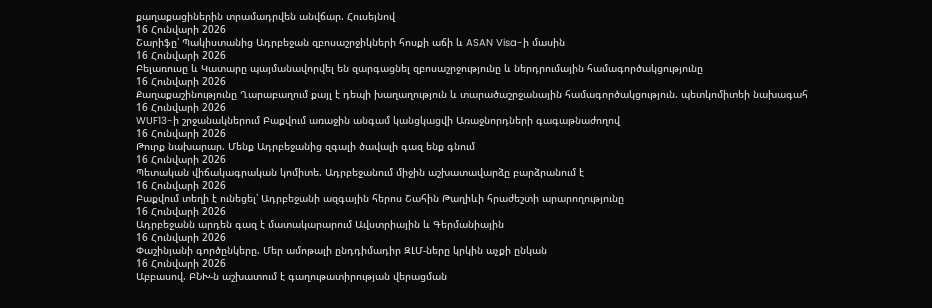քաղաքացիներին տրամադրվեն անվճար. Հուսեյնով
16 Հունվարի 2026
Շարիֆը՝ Պակիստանից Ադրբեջան զբոսաշրջիկների հոսքի աճի և ASAN Visa-ի մասին
16 Հունվարի 2026
Բելառուսը և Կատարը պայմանավորվել են զարգացնել զբոսաշրջությունը և ներդրումային համագործակցությունը
16 Հունվարի 2026
Քաղաքաշինությունը Ղարաբաղում քայլ է դեպի խաղաղություն և տարածաշրջանային համագործակցություն. պետկոմիտեի նախագահ
16 Հունվարի 2026
WUF13-ի շրջանակներում Բաքվում առաջին անգամ կանցկացվի Առաջնորդների գագաթնաժողով
16 Հունվարի 2026
Թուրք նախարար. Մենք Ադրբեջանից զգալի ծավալի գազ ենք գնում
16 Հունվարի 2026
Պետական վիճակագրական կոմիտե. Ադրբեջանում միջին աշխատավարձը բարձրանում է
16 Հունվարի 2026
Բաքվում տեղի է ունեցել՝ Ադրբեջանի ազգային հերոս Շահին Թաղիևի հրաժեշտի արարողությունը
16 Հունվարի 2026
Ադրբեջանն արդեն գազ է մատակարարում Ավստրիային և Գերմանիային
16 Հունվարի 2026
Փաշինյանի գործընկերը. Մեր ամոթալի ընդդիմադիր ԶԼՄ-ները կրկին աչքի ընկան
16 Հունվարի 2026
Աբբասով. ԲՆԽ-ն աշխատում է գաղութատիրության վերացման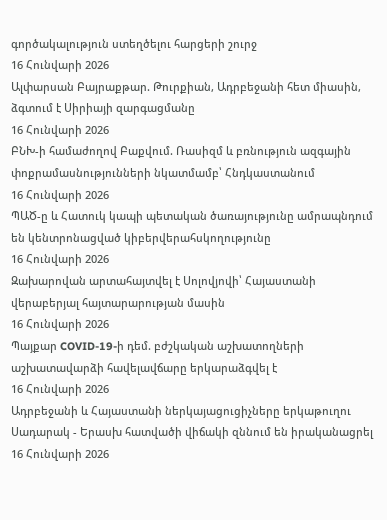գործակալություն ստեղծելու հարցերի շուրջ
16 Հունվարի 2026
Ալփարսան Բայրաքթար. Թուրքիան, Ադրբեջանի հետ միասին, ձգտում է Սիրիայի զարգացմանը
16 Հունվարի 2026
ԲՆԽ-ի համաժողով Բաքվում. Ռասիզմ և բռնություն ազգային փոքրամասնությունների նկատմամբ՝ Հնդկաստանում
16 Հունվարի 2026
ՊԱԾ-ը և Հատուկ կապի պետական ծառայությունը ամրապնդում են կենտրոնացված կիբերվերահսկողությունը
16 Հունվարի 2026
Զախարովան արտահայտվել է Սոլովյովի՝ Հայաստանի վերաբերյալ հայտարարության մասին
16 Հունվարի 2026
Պայքար COVID-19-ի դեմ. բժշկական աշխատողների աշխատավարձի հավելավճարը երկարաձգվել է
16 Հունվարի 2026
Ադրբեջանի և Հայաստանի ներկայացուցիչները երկաթուղու Սադարակ - Երասխ հատվածի վիճակի զննում են իրականացրել
16 Հունվարի 2026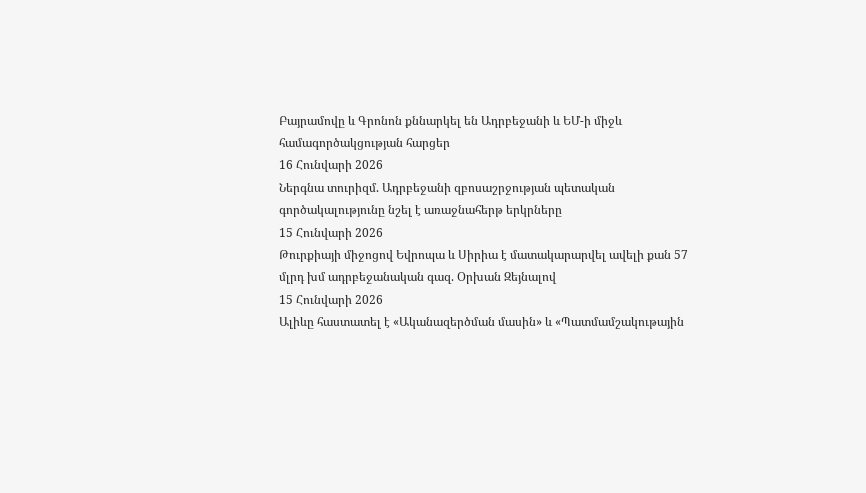Բայրամովը և Գրոնոն քննարկել են Ադրբեջանի և ԵՄ-ի միջև համագործակցության հարցեր
16 Հունվարի 2026
Ներգնա տուրիզմ. Ադրբեջանի զբոսաշրջության պետական գործակալությունը նշել է առաջնահերթ երկրները
15 Հունվարի 2026
Թուրքիայի միջոցով Եվրոպա և Սիրիա է մատակարարվել ավելի քան 57 մլրդ խմ ադրբեջանական գազ. Օրխան Զեյնալով
15 Հունվարի 2026
Ալիևը հաստատել է «Ականազերծման մասին» և «Պատմամշակութային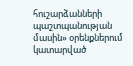հուշարձանների պաշտպանության մասին» օրենքներում կատարված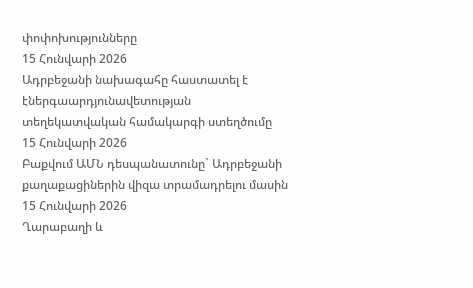փոփոխությունները
15 Հունվարի 2026
Ադրբեջանի նախագահը հաստատել է էներգաարդյունավետության տեղեկատվական համակարգի ստեղծումը
15 Հունվարի 2026
Բաքվում ԱՄՆ դեսպանատունը` Ադրբեջանի քաղաքացիներին վիզա տրամադրելու մասին
15 Հունվարի 2026
Ղարաբաղի և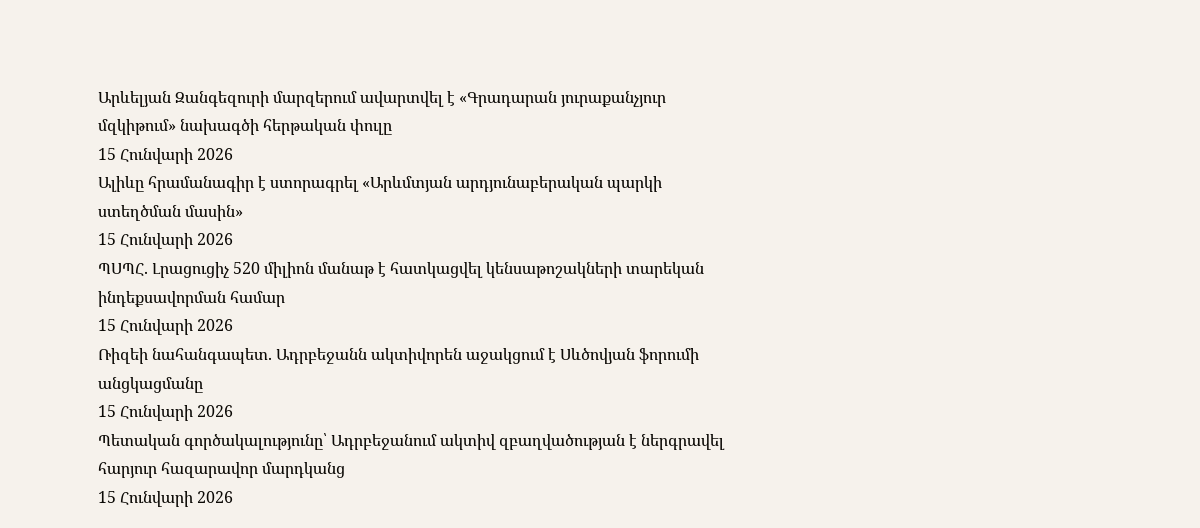Արևելյան Զանգեզուրի մարզերում ավարտվել է «Գրադարան յուրաքանչյուր մզկիթում» նախագծի հերթական փուլը
15 Հունվարի 2026
Ալիևը հրամանագիր է ստորագրել «Արևմտյան արդյունաբերական պարկի ստեղծման մասին»
15 Հունվարի 2026
ՊՍՊՀ. Լրացուցիչ 520 միլիոն մանաթ է հատկացվել կենսաթոշակների տարեկան ինդեքսավորման համար
15 Հունվարի 2026
Ռիզեի նահանգապետ. Ադրբեջանն ակտիվորեն աջակցում է Սևծովյան ֆորումի անցկացմանը
15 Հունվարի 2026
Պետական գործակալությունը՝ Ադրբեջանում ակտիվ զբաղվածության է ներգրավել հարյուր հազարավոր մարդկանց
15 Հունվարի 2026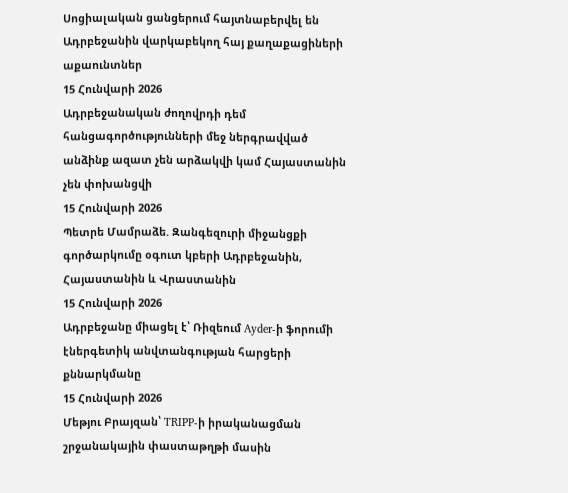Սոցիալական ցանցերում հայտնաբերվել են Ադրբեջանին վարկաբեկող հայ քաղաքացիների աքաունտներ
15 Հունվարի 2026
Ադրբեջանական ժողովրդի դեմ հանցագործությունների մեջ ներգրավված անձինք ազատ չեն արձակվի կամ Հայաստանին չեն փոխանցվի
15 Հունվարի 2026
Պետրե Մամրաձե. Զանգեզուրի միջանցքի գործարկումը օգուտ կբերի Ադրբեջանին, Հայաստանին և Վրաստանին
15 Հունվարի 2026
Ադրբեջանը միացել է՝ Ռիզեում Ayder-ի ֆորումի էներգետիկ անվտանգության հարցերի քննարկմանը
15 Հունվարի 2026
Մեթյու Բրայզան՝ TRIPP-ի իրականացման շրջանակային փաստաթղթի մասին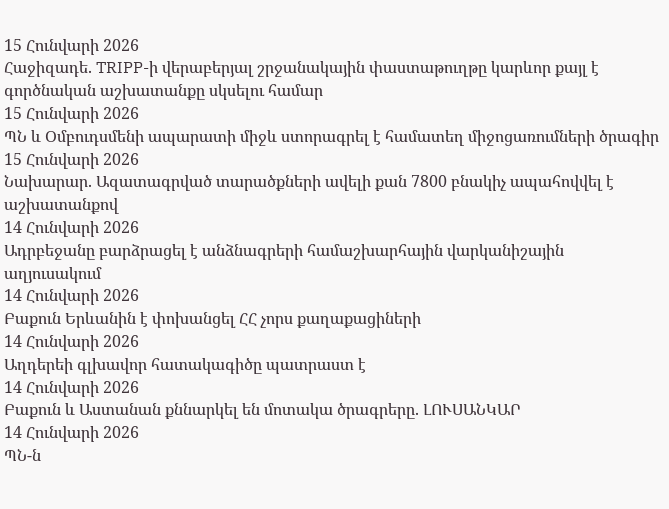15 Հունվարի 2026
Հաջիզադե. TRIPP-ի վերաբերյալ շրջանակային փաստաթուղթը կարևոր քայլ է գործնական աշխատանքը սկսելու համար
15 Հունվարի 2026
ՊՆ և Օմբուդսմենի ապարատի միջև ստորագրել է համատեղ միջոցառումների ծրագիր
15 Հունվարի 2026
Նախարար. Ազատագրված տարածքների ավելի քան 7800 բնակիչ ապահովվել է աշխատանքով
14 Հունվարի 2026
Ադրբեջանը բարձրացել է անձնագրերի համաշխարհային վարկանիշային աղյուսակում
14 Հունվարի 2026
Բաքուն Երևանին է փոխանցել ՀՀ չորս քաղաքացիների
14 Հունվարի 2026
Աղդերեի գլխավոր հատակագիծը պատրաստ է
14 Հունվարի 2026
Բաքուն և Աստանան քննարկել են մոտակա ծրագրերը. ԼՈՒՍԱՆԿԱՐ
14 Հունվարի 2026
ՊՆ-ն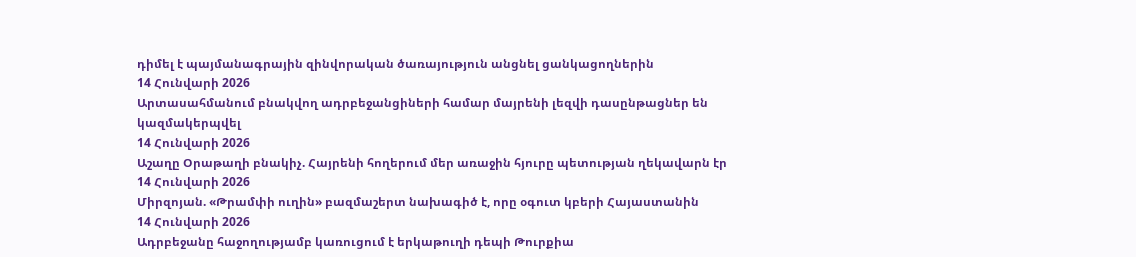դիմել է պայմանագրային զինվորական ծառայություն անցնել ցանկացողներին
14 Հունվարի 2026
Արտասահմանում բնակվող ադրբեջանցիների համար մայրենի լեզվի դասընթացներ են կազմակերպվել
14 Հունվարի 2026
Աշաղը Օրաթաղի բնակիչ. Հայրենի հողերում մեր առաջին հյուրը պետության ղեկավարն էր
14 Հունվարի 2026
Միրզոյան. «Թրամփի ուղին» բազմաշերտ նախագիծ է, որը օգուտ կբերի Հայաստանին
14 Հունվարի 2026
Ադրբեջանը հաջողությամբ կառուցում է երկաթուղի դեպի Թուրքիա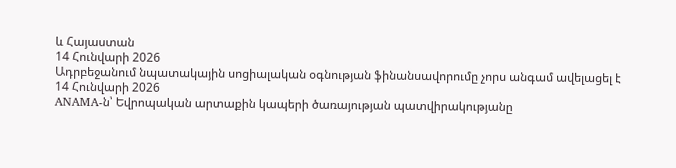և Հայաստան
14 Հունվարի 2026
Ադրբեջանում նպատակային սոցիալական օգնության ֆինանսավորումը չորս անգամ ավելացել է
14 Հունվարի 2026
ANAMA-ն՝ Եվրոպական արտաքին կապերի ծառայության պատվիրակությանը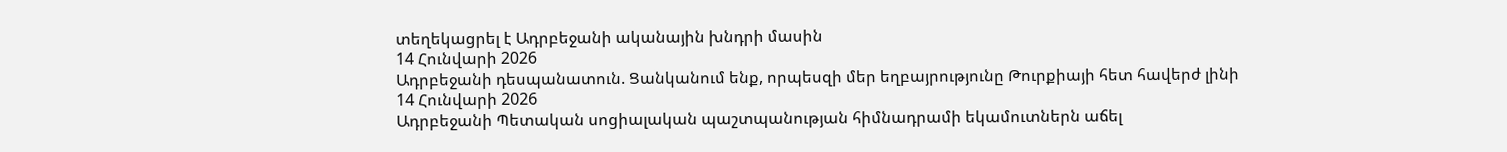տեղեկացրել է Ադրբեջանի ականային խնդրի մասին
14 Հունվարի 2026
Ադրբեջանի դեսպանատուն. Ցանկանում ենք, որպեսզի մեր եղբայրությունը Թուրքիայի հետ հավերժ լինի
14 Հունվարի 2026
Ադրբեջանի Պետական սոցիալական պաշտպանության հիմնադրամի եկամուտներն աճել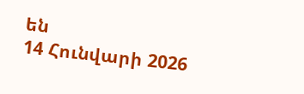են
14 Հունվարի 2026